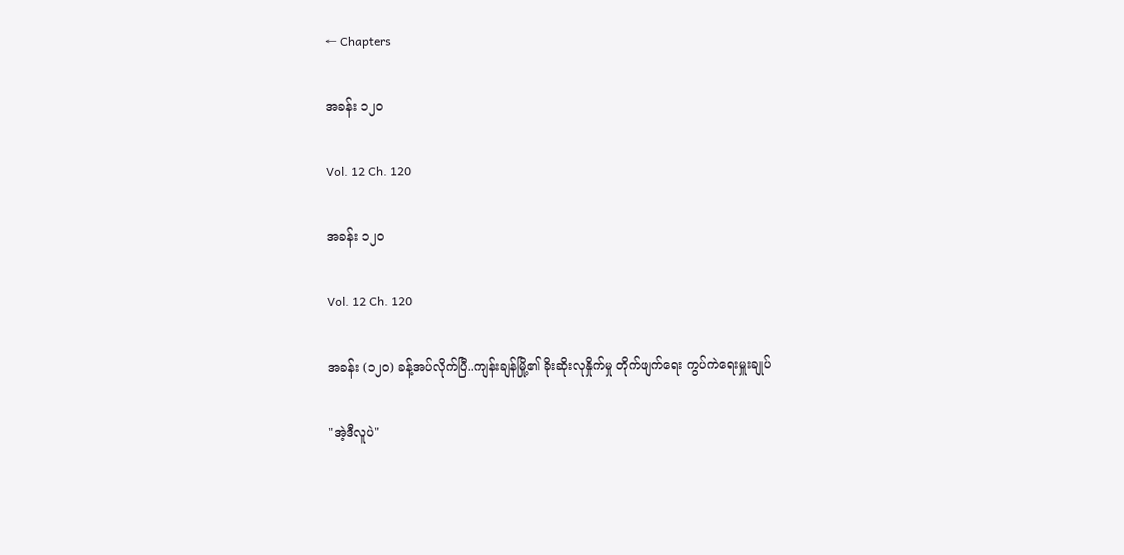← Chapters

အခန်း ၁၂၀

Vol. 12 Ch. 120

အခန်း ၁၂၀

Vol. 12 Ch. 120

အခန်း (၁၂၀) ခန့်အပ်လိုက်ပြီ..ကျန်းချန်မြို့၏ ခိုးဆိုးလုနှိုက်မှု တိုက်ဖျက်ရေး ကွပ်ကဲရေးမှူးချုပ်

"အဲ့ဒီလူပဲ"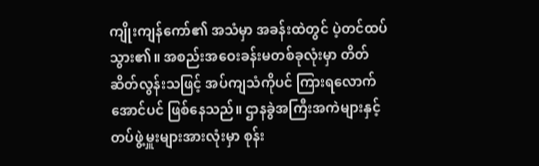ကျိုးကျန်ကော်၏ အသံမှာ အခန်းထဲတွင် ပဲ့တင်ထပ်သွား၏။ အစည်းအဝေးခန်းမတစ်ခုလုံးမှာ တိတ်ဆိတ်လွန်းသဖြင့် အပ်ကျသံကိုပင် ကြားရလောက်အောင်ပင် ဖြစ်နေသည်။ ဌာနခွဲအကြီးအကဲများနှင့် တပ်ဖွဲ့မှူးများအားလုံးမှာ စုန်း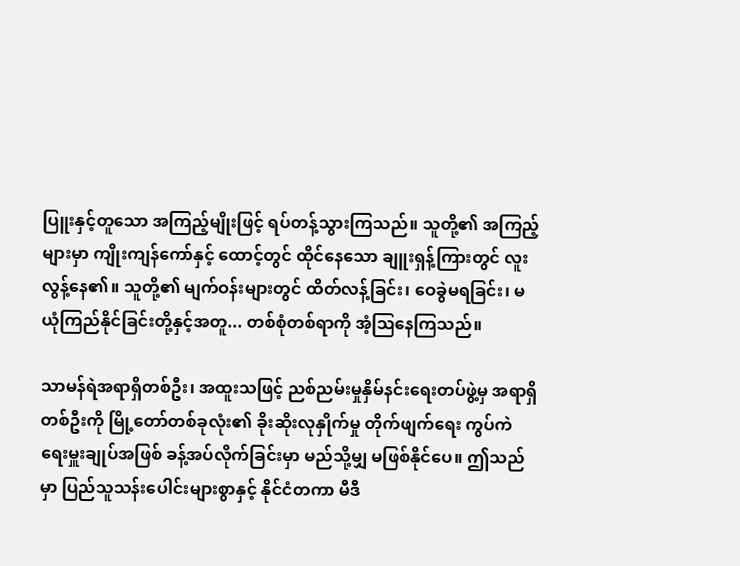ပြူးနှင့်တူသော အကြည့်မျိုးဖြင့် ရပ်တန့်သွားကြသည်။ သူတို့၏ အကြည့်များမှာ ကျိုးကျန်ကော်နှင့် ထောင့်တွင် ထိုင်နေသော ချူးရှန့်ကြားတွင် လူးလွန့်နေ၏။ သူတို့၏ မျက်ဝန်းများတွင် ထိတ်လန့်ခြင်း၊ ဝေခွဲမရခြင်း၊ မယုံကြည်နိုင်ခြင်းတို့နှင့်အတူ... တစ်စုံတစ်ရာကို အံ့ဩနေကြသည်။

သာမန်ရဲအရာရှိတစ်ဦး၊ အထူးသဖြင့် ညစ်ညမ်းမှုနှိမ်နင်းရေးတပ်ဖွဲ့မှ အရာရှိတစ်ဦးကို မြို့တော်တစ်ခုလုံး၏ ခိုးဆိုးလုနှိုက်မှု တိုက်ဖျက်ရေး ကွပ်ကဲရေးမှူးချုပ်အဖြစ် ခန့်အပ်လိုက်ခြင်းမှာ မည်သို့မျှ မဖြစ်နိုင်ပေ။ ဤသည်မှာ ပြည်သူသန်းပေါင်းများစွာနှင့် နိုင်ငံတကာ မီဒီ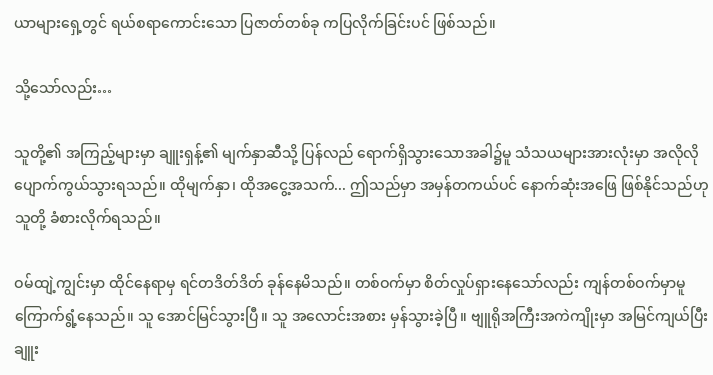ယာများရှေ့တွင် ရယ်စရာကောင်းသော ပြဇာတ်တစ်ခု ကပြလိုက်ခြင်းပင် ဖြစ်သည်။

သို့သော်လည်း…

သူတို့၏ အကြည့်များမှာ ချူးရှန့်၏ မျက်နှာဆီသို့ ပြန်လည် ရောက်ရှိသွားသောအခါ၌မူ သံသယများအားလုံးမှာ အလိုလို ပျောက်ကွယ်သွားရသည်။ ထိုမျက်နှာ၊ ထိုအငွေ့အသက်... ဤသည်မှာ အမှန်တကယ်ပင် နောက်ဆုံးအဖြေ ဖြစ်နိုင်သည်ဟု သူတို့ ခံစားလိုက်ရသည်။

ဝမ်ထျဲ့ကျွင်းမှာ ထိုင်နေရာမှ ရင်တဒိတ်ဒိတ် ခုန်နေမိသည်။ တစ်ဝက်မှာ စိတ်လှုပ်ရှားနေသော်လည်း ကျန်တစ်ဝက်မှာမူ ကြောက်ရွံ့နေသည်။ သူ အောင်မြင်သွားပြီ။ သူ အလောင်းအစား မှန်သွားခဲ့ပြီ။ ဗျူရိုအကြီးအကဲကျိုးမှာ အမြင်ကျယ်ပြီး ချူး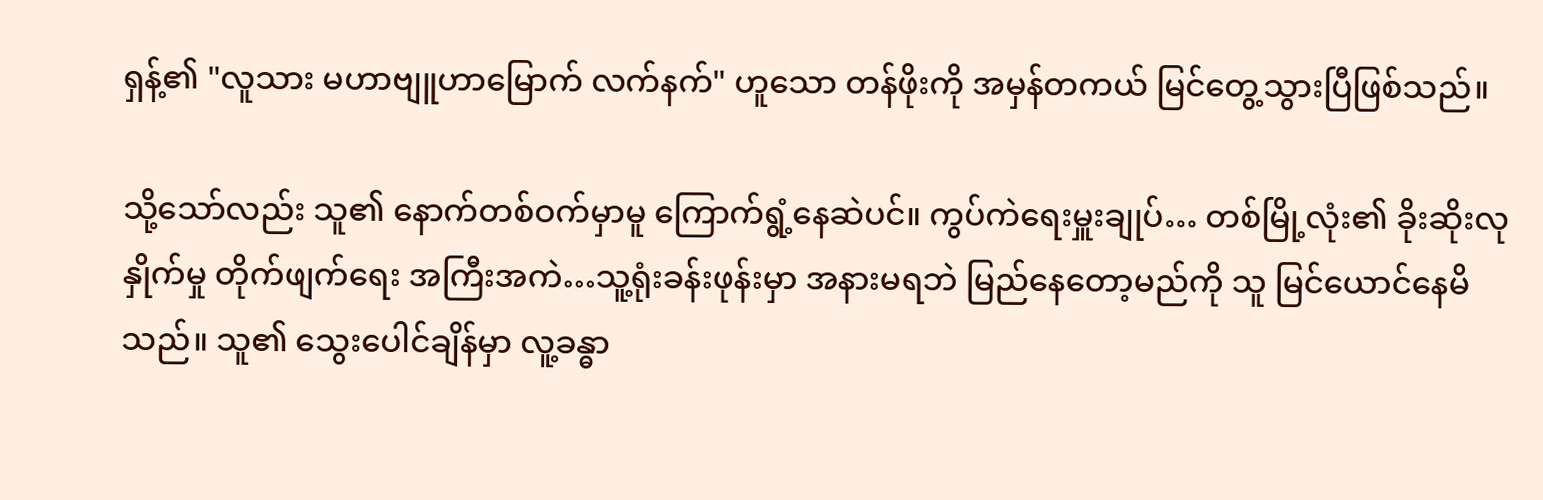ရှန့်၏ "လူသား မဟာဗျူဟာမြောက် လက်နက်" ဟူသော တန်ဖိုးကို အမှန်တကယ် မြင်တွေ့သွားပြီဖြစ်သည်။

သို့သော်လည်း သူ၏ နောက်တစ်ဝက်မှာမူ ကြောက်ရွံ့နေဆဲပင်။ ကွပ်ကဲရေးမှူးချုပ်… တစ်မြို့လုံး၏ ခိုးဆိုးလုနှိုက်မှု တိုက်ဖျက်ရေး အကြီးအကဲ…သူ့ရုံးခန်းဖုန်းမှာ အနားမရဘဲ မြည်နေတော့မည်ကို သူ မြင်ယောင်နေမိသည်။ သူ၏ သွေးပေါင်ချိန်မှာ လူ့ခန္ဓာ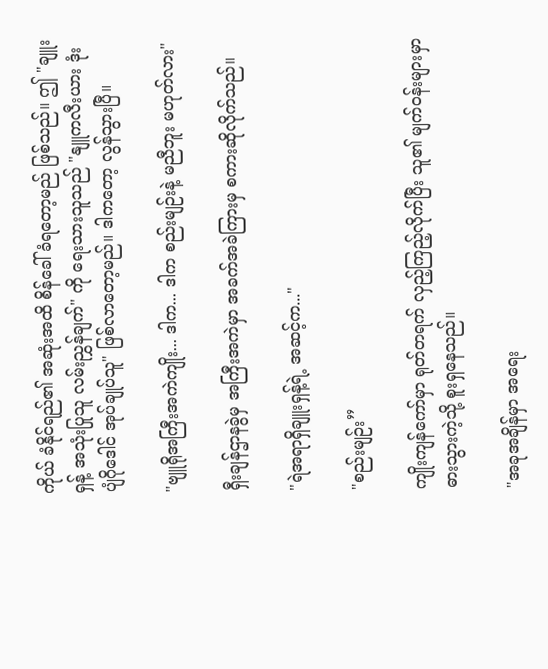ကိုယ် ခံနိုင်ရည်၏ အဆုံးအထိ စိန်ခေါ်ခံရတော့မည် ဖြစ်သည်။ ဤ "ချူးရှန့် အသုံးပြုသူ လမ်းညွှန်ချက်" ကို ရေးသားသူသည် "နျူကလီးယား ဒုံးပျံဂိုဒေါင် အုပ်ချုပ်သူ" ဖြစ်လာတော့မည်။ ဒါကတော့ လွန်သွားပြီ။

"ဗျူရိုအကြီးအကဲကျိုး... ဒါက... ဒါက စည်းမျဉ်းနဲ့ မညီဘူး မဟုတ်လား"

ရှီးချန်ဌာနခွဲမှ အကြီးအကဲမှာ အခက်အခဲကြားမှ စကားဆိုလိုက်သည်။

"ရဲအရာရှိချူးရှန့်ရဲ့ အဆင့်က..."

"စည်းမျဉ်း”

ကျိုးကျန်ကော်မှာ ရုတ်တရက် လှည့်ကြည့်လိုက်ပြီး သူ၏ မျက်ဝန်းများမှာ ဓားသွားကဲ့သို့ စူးရှနေသည်။

"အခုအချိန်မှာ အရေး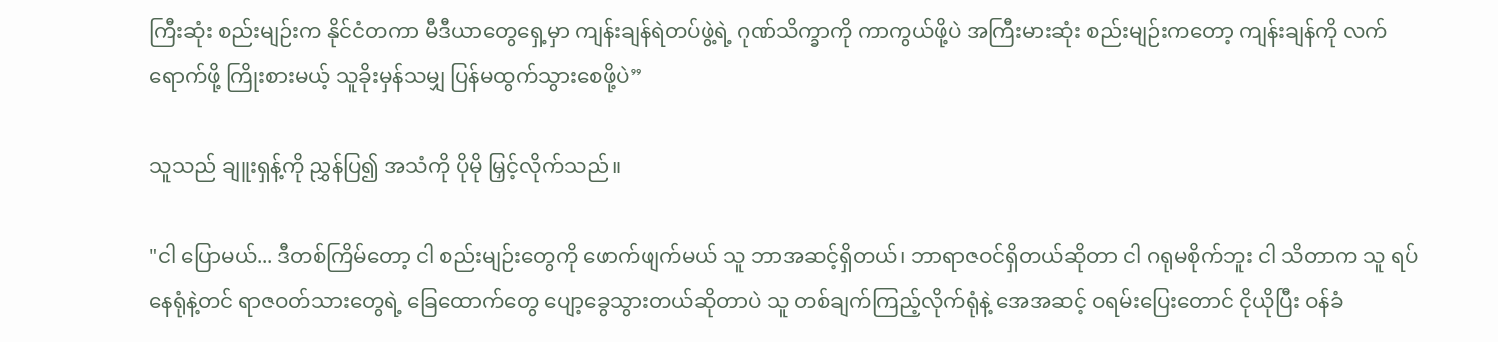ကြီးဆုံး စည်းမျဉ်းက နိုင်ငံတကာ မီဒီယာတွေရှေ့မှာ ကျန်းချန်ရဲတပ်ဖွဲ့ရဲ့ ဂုဏ်သိက္ခာကို ကာကွယ်ဖို့ပဲ အကြီးမားဆုံး စည်းမျဉ်းကတော့ ကျန်းချန်ကို လက်ရောက်ဖို့ ကြိုးစားမယ့် သူခိုးမှန်သမျှ ပြန်မထွက်သွားစေဖို့ပဲ”

သူသည် ချူးရှန့်ကို ညွှန်ပြ၍ အသံကို ပိုမို မြှင့်လိုက်သည်။

"ငါ ပြောမယ်... ဒီတစ်ကြိမ်တော့ ငါ စည်းမျဉ်းတွေကို ဖောက်ဖျက်မယ် သူ ဘာအဆင့်ရှိတယ်၊ ဘာရာဇဝင်ရှိတယ်ဆိုတာ ငါ ဂရုမစိုက်ဘူး ငါ သိတာက သူ ရပ်နေရုံနဲ့တင် ရာဇဝတ်သားတွေရဲ့ ခြေထောက်တွေ ပျော့ခွေသွားတယ်ဆိုတာပဲ သူ တစ်ချက်ကြည့်လိုက်ရုံနဲ့ အေအဆင့် ဝရမ်းပြေးတောင် ငိုယိုပြီး ဝန်ခံ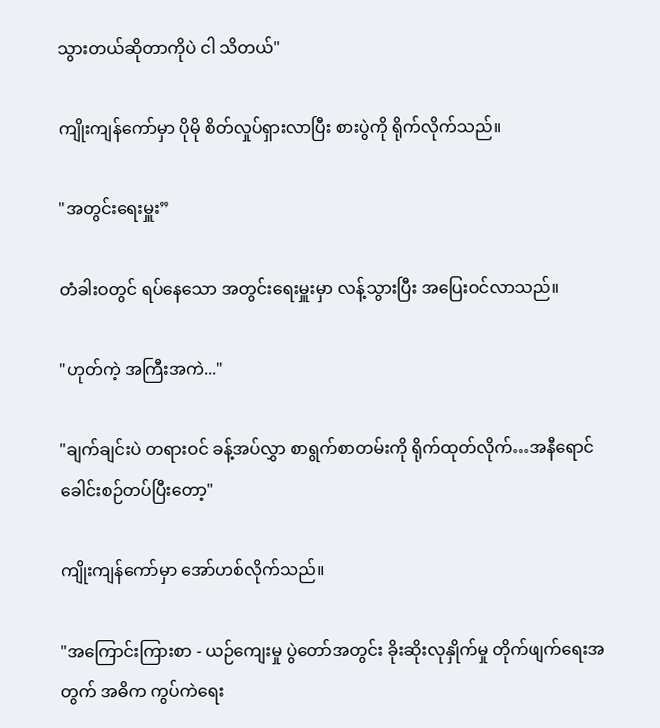သွားတယ်ဆိုတာကိုပဲ ငါ သိတယ်"

ကျိုးကျန်ကော်မှာ ပိုမို စိတ်လှုပ်ရှားလာပြီး စားပွဲကို ရိုက်လိုက်သည်။

"အတွင်းရေးမှူး”

တံခါးဝတွင် ရပ်နေသော အတွင်းရေးမှူးမှာ လန့်သွားပြီး အပြေးဝင်လာသည်။

"ဟုတ်ကဲ့ အကြီးအကဲ..."

"ချက်ချင်းပဲ တရားဝင် ခန့်အပ်လွှာ စာရွက်စာတမ်းကို ရိုက်ထုတ်လိုက်…အနီရောင်ခေါင်းစဉ်တပ်ပြီးတော့"

ကျိုးကျန်ကော်မှာ အော်ဟစ်လိုက်သည်။

"အကြောင်းကြားစာ - ယဉ်ကျေးမှု ပွဲတော်အတွင်း ခိုးဆိုးလုနှိုက်မှု တိုက်ဖျက်ရေးအတွက် အဓိက ကွပ်ကဲရေး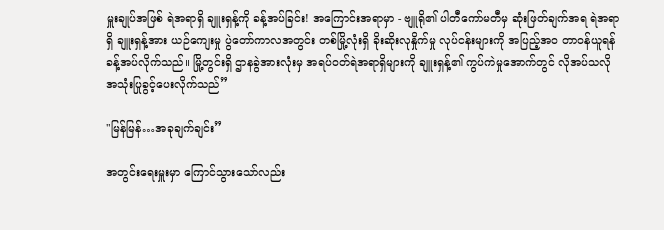မှူးချုပ်အဖြစ် ရဲအရာရှိ ချူးရှန့်ကို ခန့်အပ်ခြင်း! အကြောင်းအရာမှာ - ဗျူရို၏ ပါတီကော်မတီမှ ဆုံးဖြတ်ချက်အရ ရဲအရာရှိ ချူးရှန့်အား ယဉ်ကျေးမှု ပွဲတော်ကာလအတွင်း တစ်မြို့လုံးရှိ ခိုးဆိုးလုနှိုက်မှု လုပ်ငန်းများကို အပြည့်အဝ တာဝန်ယူရန် ခန့်အပ်လိုက်သည်။ မြို့တွင်းရှိ ဌာနခွဲအားလုံးမှ အရပ်ဝတ်ရဲအရာရှိများကို ချူးရှန့်၏ ကွပ်ကဲမှုအောက်တွင် လိုအပ်သလို အသုံးပြုခွင့်ပေးလိုက်သည်”

"မြန်မြန်…အခုချက်ချင်း”

အတွင်းရေးမှူးမှာ ကြောင်သွားသော်လည်း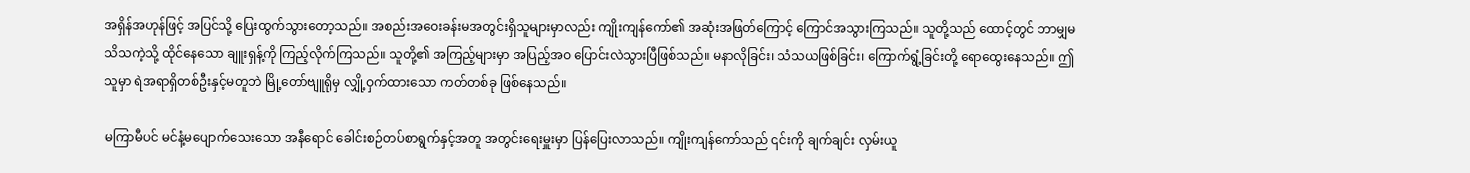အရှိန်အဟုန်ဖြင့် အပြင်သို့ ပြေးထွက်သွားတော့သည်။ အစည်းအဝေးခန်းမအတွင်းရှိသူများမှာလည်း ကျိုးကျန်ကော်၏ အဆုံးအဖြတ်ကြောင့် ကြောင်အသွားကြသည်။ သူတို့သည် ထောင့်တွင် ဘာမျှမသိသကဲ့သို့ ထိုင်နေသော ချူးရှန့်ကို ကြည့်လိုက်ကြသည်။ သူတို့၏ အကြည့်များမှာ အပြည့်အဝ ပြောင်းလဲသွားပြီဖြစ်သည်။ မနာလိုခြင်း၊ သံသယဖြစ်ခြင်း၊ ကြောက်ရွံ့ခြင်းတို့ ရောထွေးနေသည်။ ဤသူမှာ ရဲအရာရှိတစ်ဦးနှင့်မတူဘဲ မြို့တော်ဗျူရိုမှ လျှို့ဝှက်ထားသော ကတ်တစ်ခု ဖြစ်နေသည်။

မကြာမီပင် မင်နံ့မပျောက်သေးသော အနီရောင် ခေါင်းစဉ်တပ်စာရွက်နှင့်အတူ အတွင်းရေးမှူးမှာ ပြန်ပြေးလာသည်။ ကျိုးကျန်ကော်သည် ၎င်းကို ချက်ချင်း လှမ်းယူ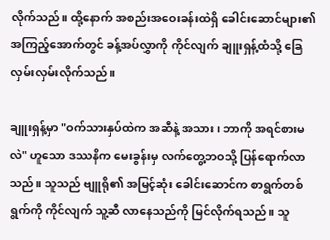လိုက်သည်။ ထို့နောက် အစည်းအဝေးခန်းထဲရှိ ခေါင်းဆောင်များ၏ အကြည့်အောက်တွင် ခန့်အပ်လွှာကို ကိုင်လျက် ချူးရှန့်ထံသို့ ခြေလှမ်းလှမ်းလိုက်သည်။

ချူးရှန့်မှာ "ဝက်သားနှပ်ထဲက အဆီနဲ့ အသား၊ ဘာကို အရင်စားမလဲ" ဟူသော ဒဿနိက မေးခွန်းမှ လက်တွေ့ဘဝသို့ ပြန်ရောက်လာသည်။ သူသည် ဗျူရို၏ အမြင့်ဆုံး ခေါင်းဆောင်က စာရွက်တစ်ရွက်ကို ကိုင်လျက် သူ့ဆီ လာနေသည်ကို မြင်လိုက်ရသည်။ သူ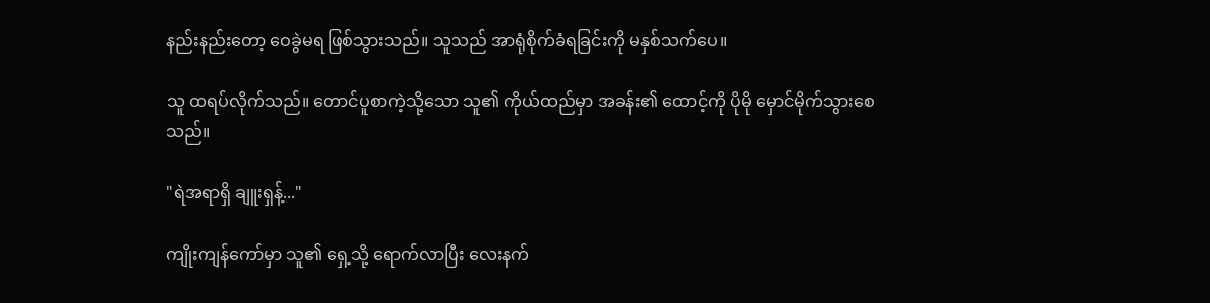နည်းနည်းတော့ ဝေခွဲမရ ဖြစ်သွားသည်။ သူသည် အာရုံစိုက်ခံရခြင်းကို မနှစ်သက်ပေ။

သူ ထရပ်လိုက်သည်။ တောင်ပူစာကဲ့သို့သော သူ၏ ကိုယ်ထည်မှာ အခန်း၏ ထောင့်ကို ပိုမို မှောင်မိုက်သွားစေသည်။

"ရဲအရာရှိ ချူးရှန့်..."

ကျိုးကျန်ကော်မှာ သူ၏ ရှေ့သို့ ရောက်လာပြီး လေးနက်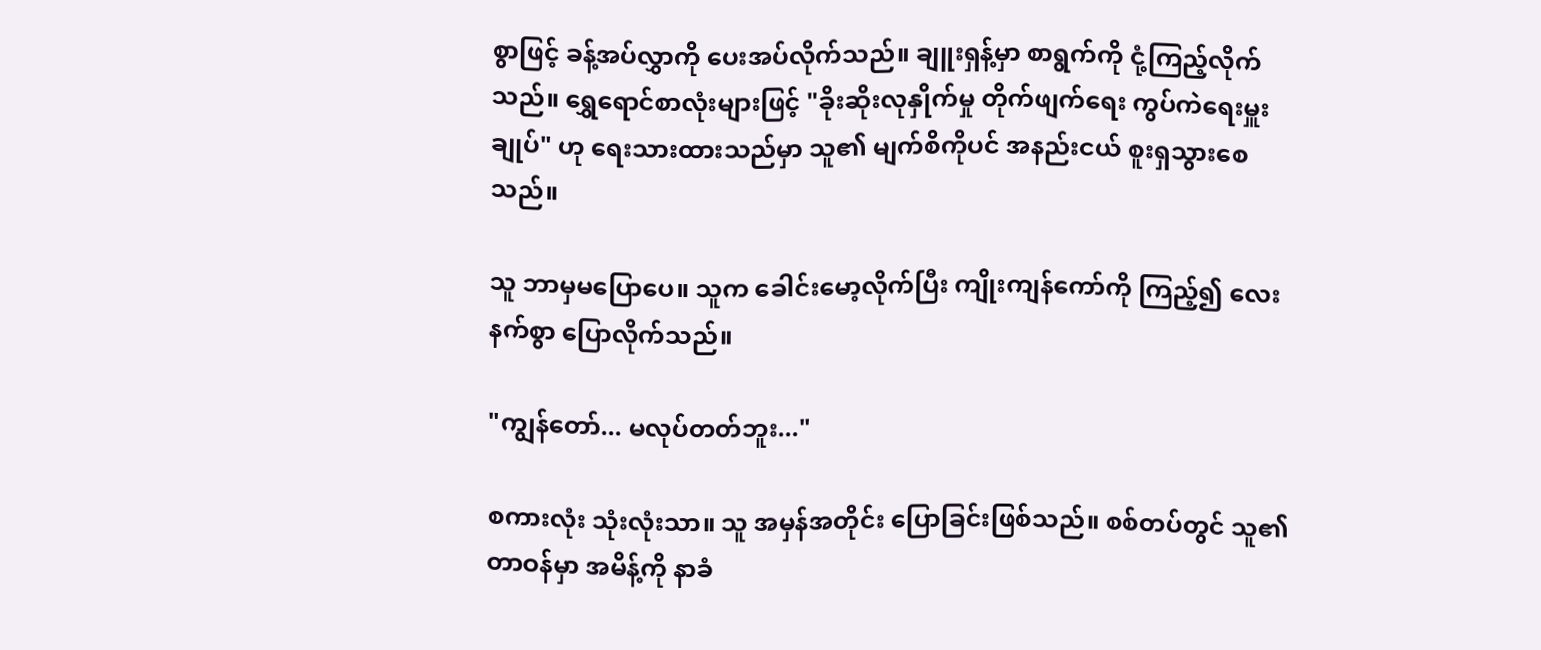စွာဖြင့် ခန့်အပ်လွှာကို ပေးအပ်လိုက်သည်။ ချူးရှန့်မှာ စာရွက်ကို ငုံ့ကြည့်လိုက်သည်။ ရွှေရောင်စာလုံးများဖြင့် "ခိုးဆိုးလုနှိုက်မှု တိုက်ဖျက်ရေး ကွပ်ကဲရေးမှူးချုပ်" ဟု ရေးသားထားသည်မှာ သူ၏ မျက်စိကိုပင် အနည်းငယ် စူးရှသွားစေသည်။

သူ ဘာမှမပြောပေ။ သူက ခေါင်းမော့လိုက်ပြီး ကျိုးကျန်ကော်ကို ကြည့်၍ လေးနက်စွာ ပြောလိုက်သည်။

"ကျွန်တော်... မလုပ်တတ်ဘူး..."

စကားလုံး သုံးလုံးသာ။ သူ အမှန်အတိုင်း ပြောခြင်းဖြစ်သည်။ စစ်တပ်တွင် သူ၏ တာဝန်မှာ အမိန့်ကို နာခံ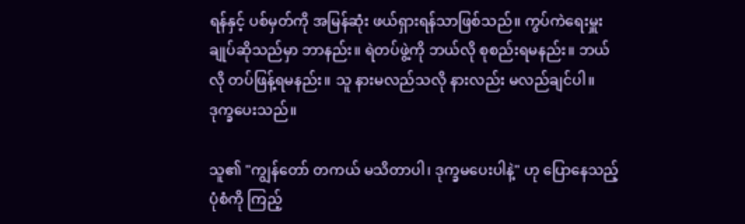ရန်နှင့် ပစ်မှတ်ကို အမြန်ဆုံး ဖယ်ရှားရန်သာဖြစ်သည်။ ကွပ်ကဲရေးမှူးချုပ်ဆိုသည်မှာ ဘာနည်း။ ရဲတပ်ဖွဲ့ကို ဘယ်လို စုစည်းရမနည်း။ ဘယ်လို တပ်ဖြန့်ရမနည်း။ သူ နားမလည်သလို နားလည်း မလည်ချင်ပါ။ ဒုက္ခပေးသည်။

သူ၏ "ကျွန်တော် တကယ် မသိတာပါ၊ ဒုက္ခမပေးပါနဲ့" ဟု ပြောနေသည့်ပုံစံကို ကြည့်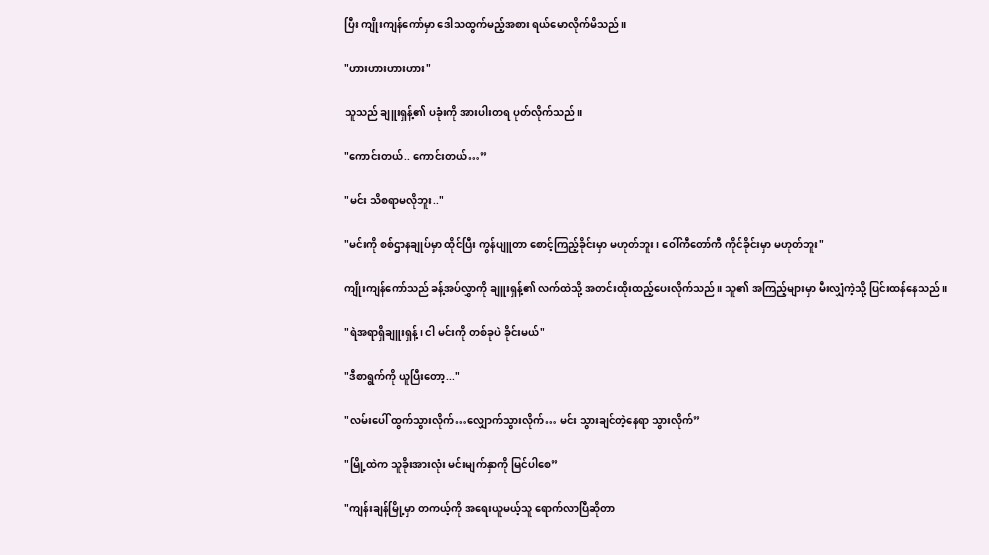ပြီး ကျိုးကျန်ကော်မှာ ဒေါသထွက်မည့်အစား ရယ်မောလိုက်မိသည်။

"ဟားဟားဟားဟား"

သူသည် ချူးရှန့်၏ ပခုံးကို အားပါးတရ ပုတ်လိုက်သည်။

"ကောင်းတယ်.. ကောင်းတယ်…”

"မင်း သိစရာမလိုဘူး.."

"မင်းကို စစ်ဌာနချုပ်မှာ ထိုင်ပြီး ကွန်ပျူတာ စောင့်ကြည့်ခိုင်းမှာ မဟုတ်ဘူး၊ ဝေါ်ကီတော်ကီ ကိုင်ခိုင်းမှာ မဟုတ်ဘူး"

ကျိုးကျန်ကော်သည် ခန့်အပ်လွှာကို ချူးရှန့်၏ လက်ထဲသို့ အတင်းထိုးထည့်ပေးလိုက်သည်။ သူ၏ အကြည့်များမှာ မီးလျှံကဲ့သို့ ပြင်းထန်နေသည်။

"ရဲအရာရှိချူးရှန့်၊ ငါ မင်းကို တစ်ခုပဲ ခိုင်းမယ်"

"ဒီစာရွက်ကို ယူပြီးတော့..."

"လမ်းပေါ် ထွက်သွားလိုက်…လျှောက်သွားလိုက်… မင်း သွားချင်တဲ့နေရာ သွားလိုက်”

"မြို့ထဲက သူခိုးအားလုံး မင်းမျက်နှာကို မြင်ပါစေ”

"ကျန်းချန်မြို့မှာ တကယ့်ကို အရေးယူမယ့်သူ ရောက်လာပြီဆိုတာ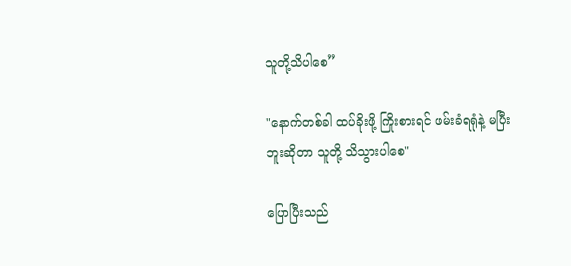သူတို့သိပါစေ”

"နောက်တစ်ခါ ထပ်ခိုးဖို့ ကြိုးစားရင် ဖမ်းခံရရုံနဲ့ မပြီးဘူးဆိုတာ သူတို့ သိသွားပါစေ"

ပြောပြီးသည်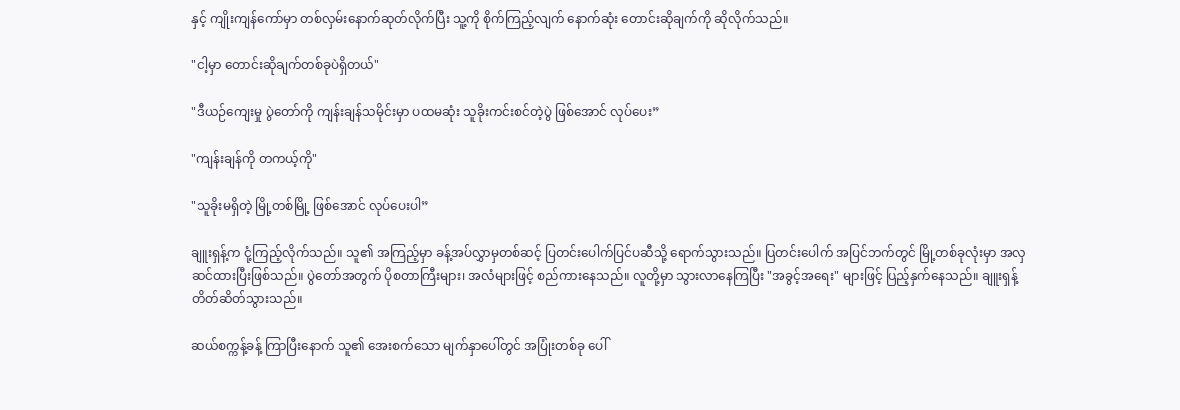နှင့် ကျိုးကျန်ကော်မှာ တစ်လှမ်းနောက်ဆုတ်လိုက်ပြီး သူ့ကို စိုက်ကြည့်လျက် နောက်ဆုံး တောင်းဆိုချက်ကို ဆိုလိုက်သည်။

"ငါ့မှာ တောင်းဆိုချက်တစ်ခုပဲရှိတယ်"

"ဒီယဉ်ကျေးမှု ပွဲတော်ကို ကျန်းချန်သမိုင်းမှာ ပထမဆုံး သူခိုးကင်းစင်တဲ့ပွဲ ဖြစ်အောင် လုပ်ပေး”

"ကျန်းချန်ကို တကယ့်ကို"

"သူခိုးမရှိတဲ့ မြို့တစ်မြို့ ဖြစ်အောင် လုပ်ပေးပါ”

ချူးရှန့်က ငုံ့ကြည့်လိုက်သည်။ သူ၏ အကြည့်မှာ ခန့်အပ်လွှာမှတစ်ဆင့် ပြတင်းပေါက်ပြင်ပဆီသို့ ရောက်သွားသည်။ ပြတင်းပေါက် အပြင်ဘက်တွင် မြို့တစ်ခုလုံးမှာ အလှဆင်ထားပြီးဖြစ်သည်။ ပွဲတော်အတွက် ပိုစတာကြီးများ၊ အလံများဖြင့် စည်ကားနေသည်။ လူတို့မှာ သွားလာနေကြပြီး "အခွင့်အရေး" များဖြင့် ပြည့်နှက်နေသည်။ ချူးရှန့် တိတ်ဆိတ်သွားသည်။

ဆယ်စက္ကန့်ခန့် ကြာပြီးနောက် သူ၏ အေးစက်သော မျက်နှာပေါ်တွင် အပြုံးတစ်ခု ပေါ်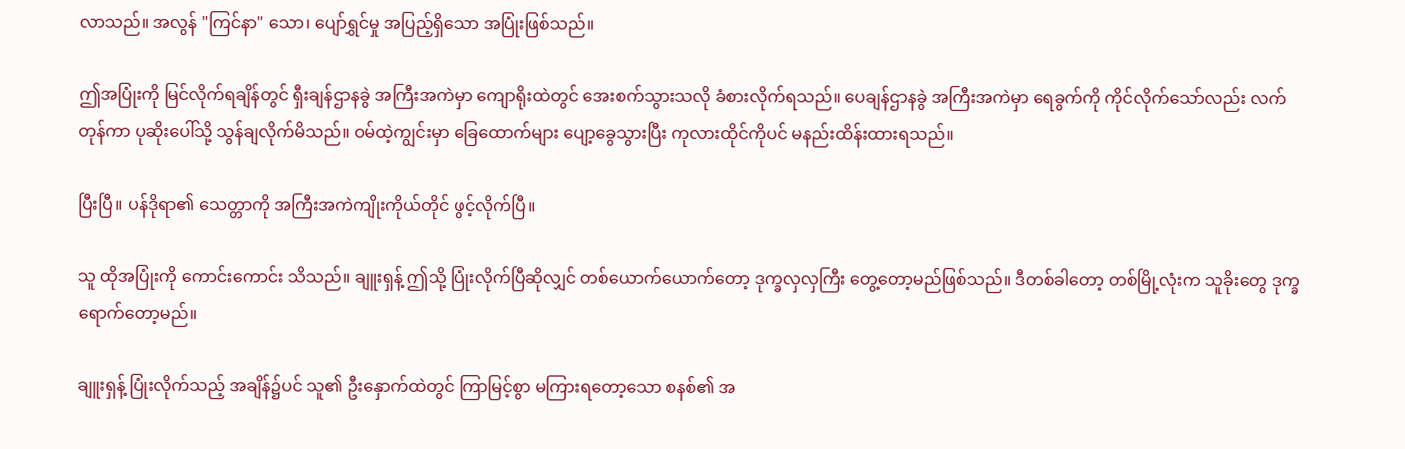လာသည်။ အလွန် "ကြင်နာ" သော၊ ပျော်ရွှင်မှု အပြည့်ရှိသော အပြုံးဖြစ်သည်။

ဤအပြုံးကို မြင်လိုက်ရချိန်တွင် ရှီးချန်ဌာနခွဲ အကြီးအကဲမှာ ကျောရိုးထဲတွင် အေးစက်သွားသလို ခံစားလိုက်ရသည်။ ပေချန်ဌာနခွဲ အကြီးအကဲမှာ ရေခွက်ကို ကိုင်လိုက်သော်လည်း လက်တုန်ကာ ပုဆိုးပေါ်သို့ သွန်ချလိုက်မိသည်။ ဝမ်ထဲ့ကျွင်းမှာ ခြေထောက်များ ပျော့ခွေသွားပြီး ကုလားထိုင်ကိုပင် မနည်းထိန်းထားရသည်။

ပြီးပြီ။ ပန်ဒိုရာ၏ သေတ္တာကို အကြီးအကဲကျိုးကိုယ်တိုင် ဖွင့်လိုက်ပြီ။

သူ ထိုအပြုံးကို ကောင်းကောင်း သိသည်။ ချူးရှန့် ဤသို့ ပြုံးလိုက်ပြီဆိုလျှင် တစ်ယောက်ယောက်တော့ ဒုက္ခလှလှကြီး တွေ့တော့မည်ဖြစ်သည်။ ဒီတစ်ခါတော့ တစ်မြို့လုံးက သူခိုးတွေ ဒုက္ခရောက်တော့မည်။

ချူးရှန့် ပြုံးလိုက်သည့် အချိန်၌ပင် သူ၏ ဦးနှောက်ထဲတွင် ကြာမြင့်စွာ မကြားရတော့သော စနစ်၏ အ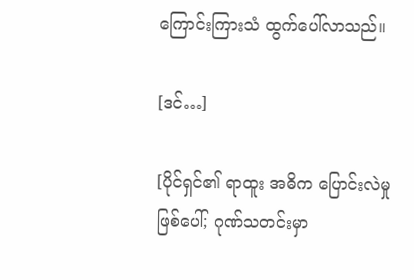ကြောင်းကြားသံ ထွက်ပေါ်လာသည်။

[ဒင်…]

[ပိုင်ရှင်၏ ရာထူး အဓိက ပြောင်းလဲမှုဖြစ်ပေါ်; ဂုဏ်သတင်းမှာ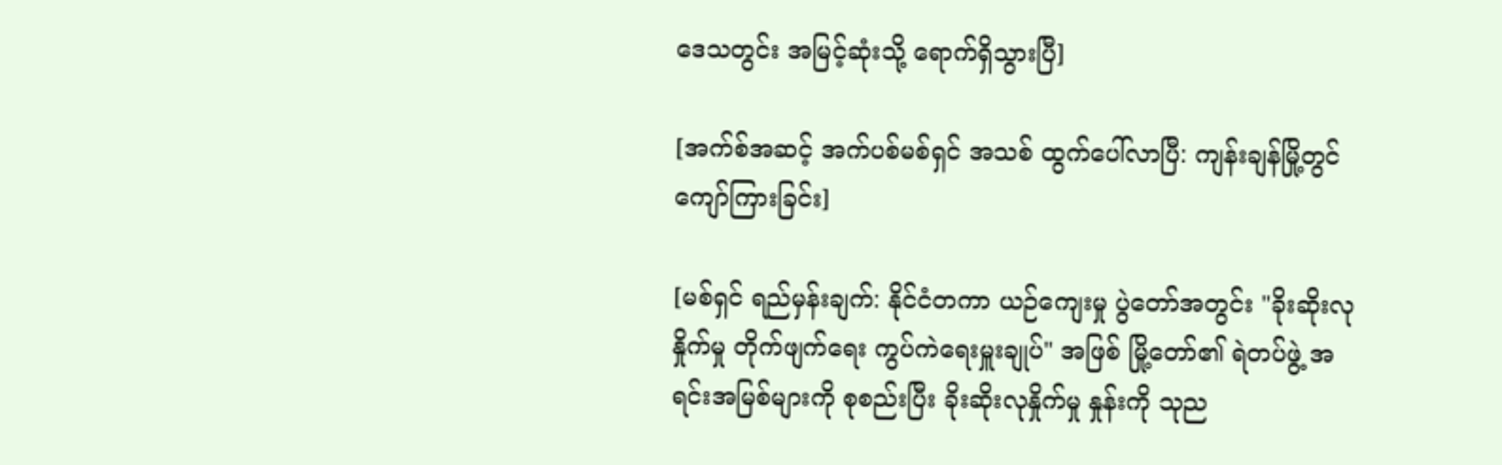ဒေသတွင်း အမြင့်ဆုံးသို့ ရောက်ရှိသွားပြီ]

[အက်စ်အဆင့် အက်ပစ်မစ်ရှင် အသစ် ထွက်ပေါ်လာပြီ: ကျန်းချန်မြို့တွင် ကျော်ကြားခြင်း]

[မစ်ရှင် ရည်မှန်းချက်: နိုင်ငံတကာ ယဉ်ကျေးမှု ပွဲတော်အတွင်း "ခိုးဆိုးလုနှိုက်မှု တိုက်ဖျက်ရေး ကွပ်ကဲရေးမှူးချုပ်" အဖြစ် မြို့တော်၏ ရဲတပ်ဖွဲ့ အရင်းအမြစ်များကို စုစည်းပြီး ခိုးဆိုးလုနှိုက်မှု နှုန်းကို သုည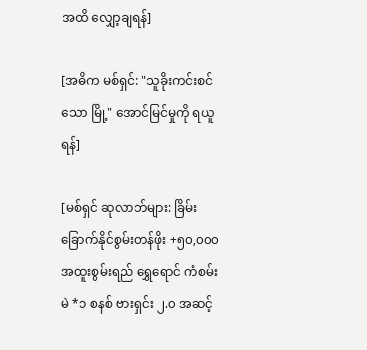အထိ လျှော့ချရန်]

[အဓိက မစ်ရှင်: "သူခိုးကင်းစင်သော မြို့" အောင်မြင်မှုကို ရယူရန်]

[မစ်ရှင် ဆုလာဘ်များ: ခြိမ်းခြောက်နိုင်စွမ်းတန်ဖိုး +၅၀,၀၀၀ အထူးစွမ်းရည် ရွှေရောင် ကံစမ်းမဲ *၁ စနစ် ဗားရှင်း ၂.၀ အဆင့်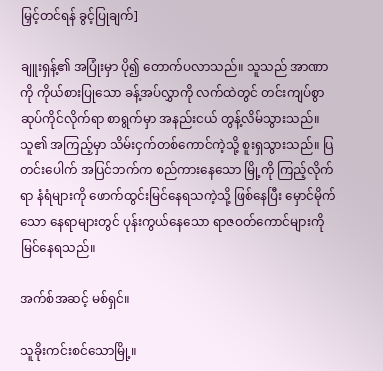မြှင့်တင်ရန် ခွင့်ပြုချက်]

ချူးရှန့်၏ အပြုံးမှာ ပို၍ တောက်ပလာသည်။ သူသည် အာဏာကို ကိုယ်စားပြုသော ခန့်အပ်လွှာကို လက်ထဲတွင် တင်းကျပ်စွာ ဆုပ်ကိုင်လိုက်ရာ စာရွက်မှာ အနည်းငယ် တွန့်လိမ်သွားသည်။ သူ၏ အကြည့်မှာ သိမ်းငှက်တစ်ကောင်ကဲ့သို့ စူးရှသွားသည်။ ပြတင်းပေါက် အပြင်ဘက်က စည်ကားနေသော မြို့ကို ကြည့်လိုက်ရာ နံရံများကို ဖောက်ထွင်းမြင်နေရသကဲ့သို့ ဖြစ်နေပြီး မှောင်မိုက်သော နေရာများတွင် ပုန်းကွယ်နေသော ရာဇဝတ်ကောင်များကို မြင်နေရသည်။

အက်စ်အဆင့် မစ်ရှင်။

သူခိုးကင်းစင်သောမြို့။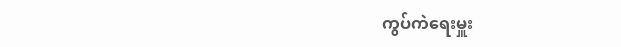ကွပ်ကဲရေးမှူး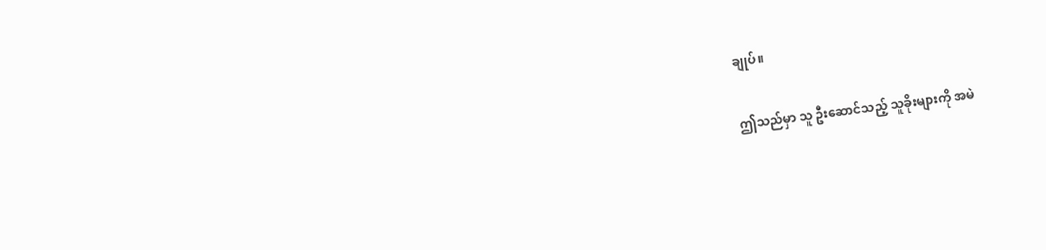ချုပ်။

ဤသည်မှာ သူ ဦးဆောင်သည့် သူခိုးများကို အမဲ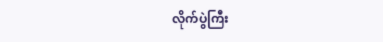လိုက်ပွဲကြီး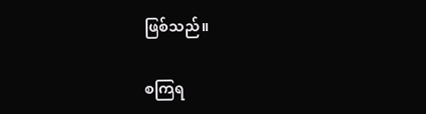ဖြစ်သည်။

စကြရ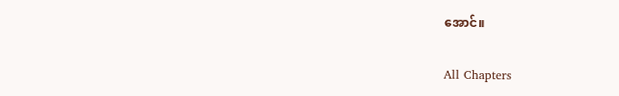အောင်။

All Chapters